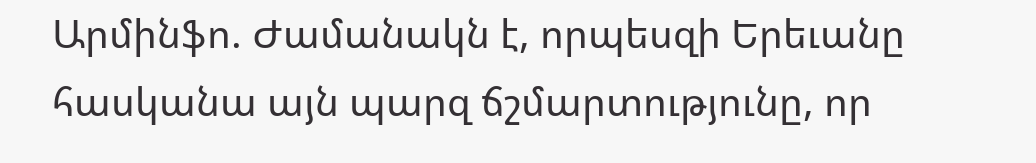Արմինֆո. Ժամանակն է, որպեսզի Երեւանը հասկանա այն պարզ ճշմարտությունը, որ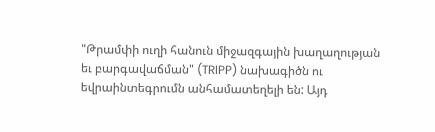"Թրամփի ուղի հանուն միջազգային խաղաղության եւ բարգավաճման" (TRIPP) նախագիծն ու եվրաինտեգրումն անհամատեղելի են: Այդ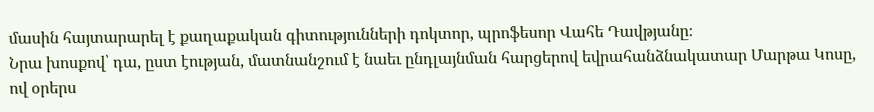մասին հայտարարել է քաղաքական գիտությունների դոկտոր, պրոֆեսոր Վահե Դավթյանը։
Նրա խոսքով՝ դա, ըստ էության, մատնանշում է նաեւ ընդլայնման հարցերով եվրահանձնակատար Մարթա Կոսը, ով օրերս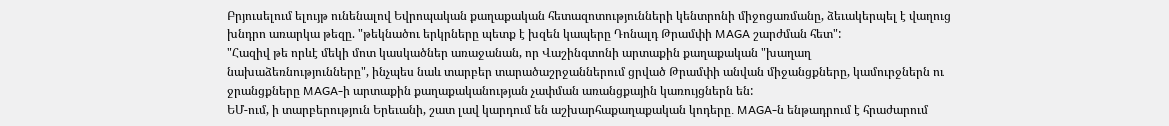Բրյուսելում ելույթ ունենալով Եվրոպական քաղաքական հետազոտությունների կենտրոնի միջոցառմանը, ձեւակերպել է վաղուց խնդրո առարկա թեզը. "թեկնածու երկրները պետք է խզեն կապերը Դոնալդ Թրամփի MAGA շարժման հետ":
"Հազիվ թե որևէ մեկի մոտ կասկածներ առաջանան, որ Վաշինգտոնի արտաքին քաղաքական "խաղաղ նախաձեռնությունները", ինչպես նաև տարբեր տարածաշրջաններում ցրված Թրամփի անվան միջանցքները, կամուրջներն ու ջրանցքները MAGA-ի արտաքին քաղաքականության չափման առանցքային կառույցներն են:
ԵՄ-ում, ի տարբերություն Երեւանի, շատ լավ կարդում են աշխարհաքաղաքական կոդերը․ MAGA-ն ենթադրում է հրաժարում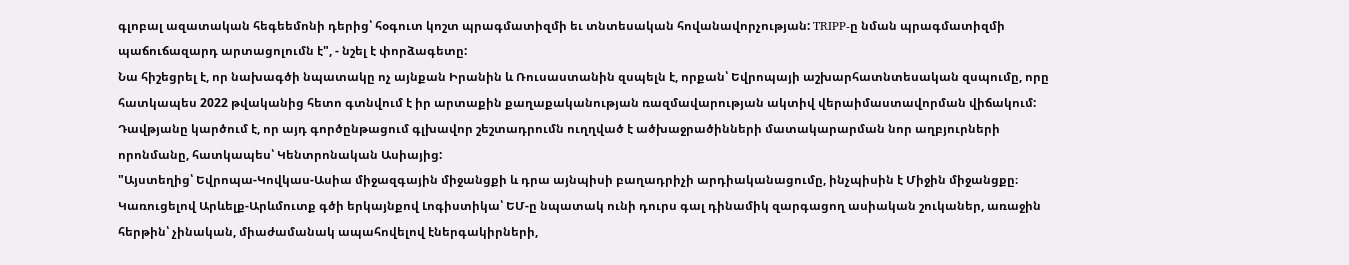գլոբալ ազատական հեգեեմոնի դերից՝ հօգուտ կոշտ պրագմատիզմի եւ տնտեսական հովանավորչության: TRIPP-ը նման պրագմատիզմի պաճուճազարդ արտացոլումն է", - նշել է փորձագետը:
Նա հիշեցրել է, որ նախագծի նպատակը ոչ այնքան Իրանին և Ռուսաստանին զսպելն է, որքան՝ Եվրոպայի աշխարհատնտեսական զսպումը, որը հատկապես 2022 թվականից հետո գտնվում է իր արտաքին քաղաքականության ռազմավարության ակտիվ վերաիմաստավորման վիճակում:
Դավթյանը կարծում է, որ այդ գործընթացում գլխավոր շեշտադրումն ուղղված է ածխաջրածինների մատակարարման նոր աղբյուրների որոնմանը, հատկապես՝ Կենտրոնական Ասիայից:
"Այստեղից՝ Եվրոպա-Կովկաս-Ասիա միջազգային միջանցքի և դրա այնպիսի բաղադրիչի արդիականացումը, ինչպիսին է Միջին միջանցքը։ Կառուցելով Արևելք-Արևմուտք գծի երկայնքով Լոգիստիկա՝ ԵՄ-ը նպատակ ունի դուրս գալ դինամիկ զարգացող ասիական շուկաներ, առաջին հերթին՝ չինական, միաժամանակ ապահովելով էներգակիրների,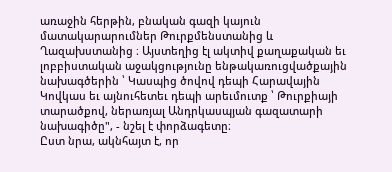առաջին հերթին, բնական գազի կայուն մատակարարումներ Թուրքմենստանից և Ղազախստանից ։ Այստեղից էլ ակտիվ քաղաքական եւ լոբբիստական աջակցությունը ենթակառուցվածքային նախագծերին ՝ Կասպից ծովով դեպի Հարավային Կովկաս եւ այնուհետեւ դեպի արեւմուտք ՝ Թուրքիայի տարածքով, ներառյալ Անդրկասպյան գազատարի նախագիծը", - նշել է փորձագետը։
Ըստ նրա, ակնհայտ է, որ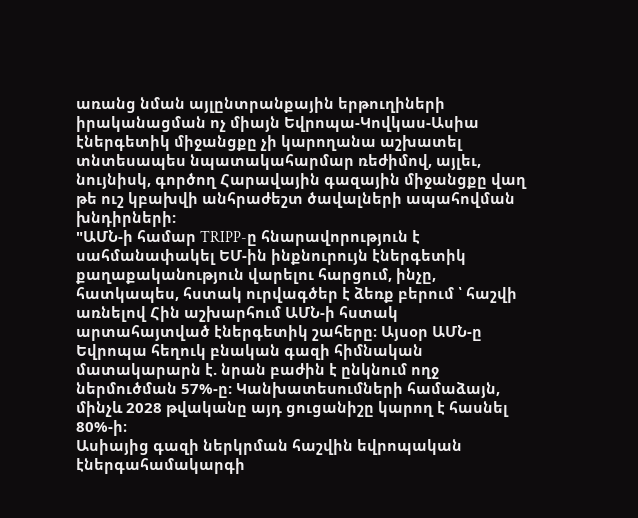առանց նման այլընտրանքային երթուղիների իրականացման ոչ միայն Եվրոպա-Կովկաս-Ասիա էներգետիկ միջանցքը չի կարողանա աշխատել տնտեսապես նպատակահարմար ռեժիմով, այլեւ, նույնիսկ, գործող Հարավային գազային միջանցքը վաղ թե ուշ կբախվի անհրաժեշտ ծավալների ապահովման խնդիրների:
"ԱՄՆ-ի համար TRIPP-ը հնարավորություն է սահմանափակել ԵՄ-ին ինքնուրույն էներգետիկ քաղաքականություն վարելու հարցում, ինչը, հատկապես, հստակ ուրվագծեր է ձեռք բերում ՝ հաշվի առնելով Հին աշխարհում ԱՄՆ-ի հստակ արտահայտված էներգետիկ շահերը։ Այսօր ԱՄՆ-ը Եվրոպա հեղուկ բնական գազի հիմնական մատակարարն է. նրան բաժին է ընկնում ողջ ներմուծման 57%-ը: Կանխատեսումների համաձայն, մինչև 2028 թվականը այդ ցուցանիշը կարող է հասնել 80%-ի։
Ասիայից գազի ներկրման հաշվին եվրոպական էներգահամակարգի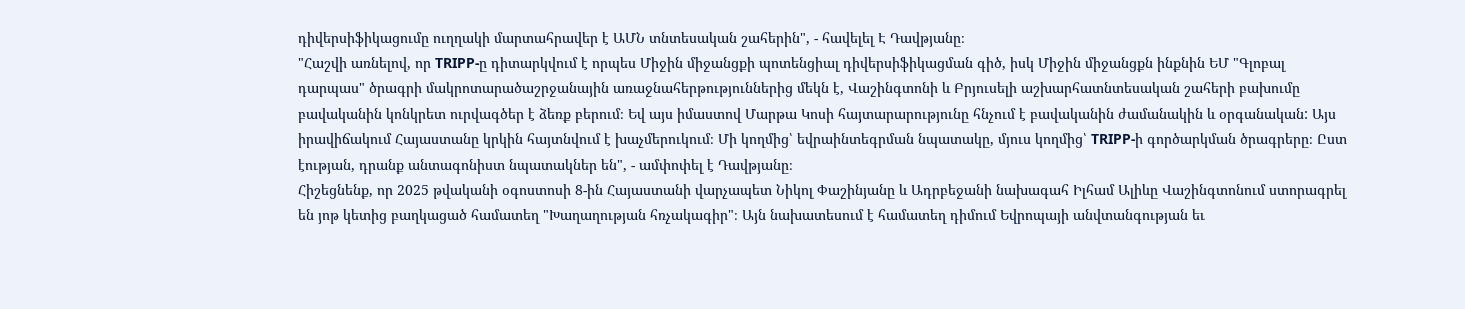դիվերսիֆիկացումը ուղղակի մարտահրավեր է ԱՄՆ տնտեսական շահերին", - հավելել Է Դավթյանը։
"Հաշվի առնելով, որ TRIPP-ը դիտարկվում է որպես Միջին միջանցքի պոտենցիալ դիվերսիֆիկացման գիծ, իսկ Միջին միջանցքն ինքնին ԵՄ "Գլոբալ դարպաս" ծրագրի մակրոտարածաշրջանային առաջնահերթություններից մեկն է, Վաշինգտոնի և Բրյուսելի աշխարհատնտեսական շահերի բախումը բավականին կոնկրետ ուրվագծեր է ձեռք բերում։ Եվ այս իմաստով Մարթա Կոսի հայտարարությունը հնչում է բավականին ժամանակին և օրգանական: Այս իրավիճակում Հայաստանը կրկին հայտնվում է խաչմերուկում։ Մի կողմից՝ եվրաինտեգրման նպատակը, մյուս կողմից՝ TRIPP-ի գործարկման ծրագրերը։ Ըստ էության, դրանք անտագոնիստ նպատակներ են", - ամփոփել է Դավթյանը։
Հիշեցնենք, որ 2025 թվականի օգոստոսի 8-ին Հայաստանի վարչապետ Նիկոլ Փաշինյանը և Ադրբեջանի նախագահ Իլհամ Ալիևը Վաշինգտոնում ստորագրել են յոթ կետից բաղկացած համատեղ "Խաղաղության հռչակագիր"։ Այն նախատեսում է համատեղ դիմում Եվրոպայի անվտանգության եւ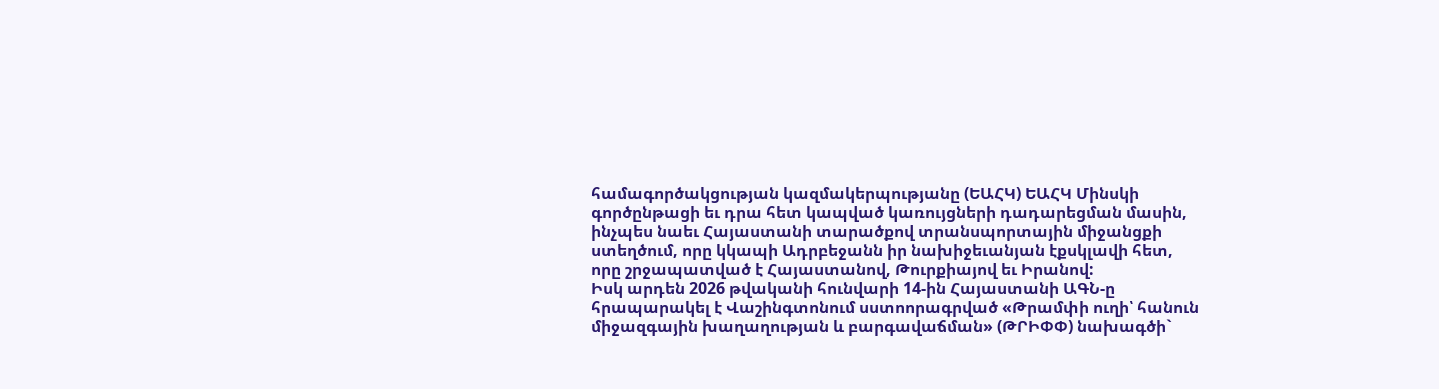համագործակցության կազմակերպությանը (ԵԱՀԿ) ԵԱՀԿ Մինսկի գործընթացի եւ դրա հետ կապված կառույցների դադարեցման մասին, ինչպես նաեւ Հայաստանի տարածքով տրանսպորտային միջանցքի ստեղծում, որը կկապի Ադրբեջանն իր նախիջեւանյան էքսկլավի հետ, որը շրջապատված է Հայաստանով, Թուրքիայով եւ Իրանով:
Իսկ արդեն 2026 թվականի հունվարի 14-ին Հայաստանի ԱԳՆ-ը հրապարակել է Վաշինգտոնում սստոորագրված «Թրամփի ուղի՝ հանուն միջազգային խաղաղության և բարգավաճման» (ԹՐԻՓՓ) նախագծի`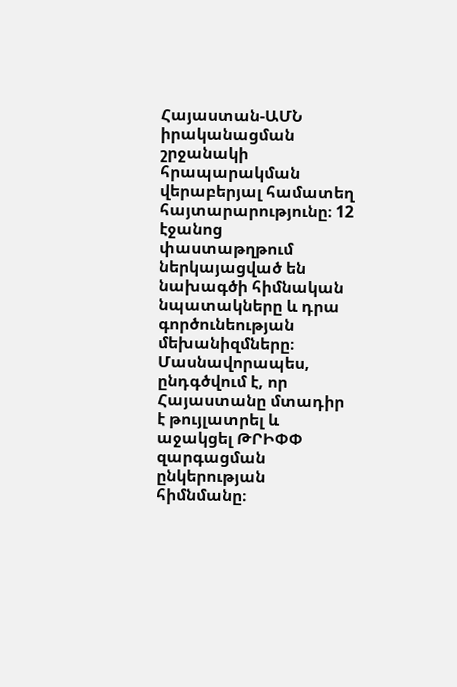Հայաստան-ԱՄՆ իրականացման շրջանակի հրապարակման վերաբերյալ համատեղ հայտարարությունը։ 12 էջանոց փաստաթղթում ներկայացված են նախագծի հիմնական նպատակները և դրա գործունեության մեխանիզմները։ Մասնավորապես, ընդգծվում է, որ Հայաստանը մտադիր է թույլատրել և աջակցել ԹՐԻՓՓ զարգացման ընկերության հիմնմանը։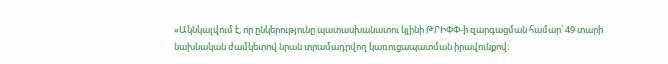«Ակնկալվում է, որ ընկերությունը պատասխանատու կլինի ԹՐԻՓՓ-ի զարգացման համար՝ 49 տարի նախնական ժամկետով նրան տրամադրվող կառուցապատման իրավունքով։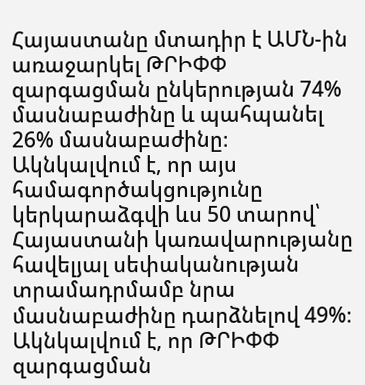Հայաստանը մտադիր է ԱՄՆ-ին առաջարկել ԹՐԻՓՓ զարգացման ընկերության 74% մասնաբաժինը և պահպանել 26% մասնաբաժինը։ Ակնկալվում է, որ այս համագործակցությունը կերկարաձգվի ևս 50 տարով՝ Հայաստանի կառավարությանը հավելյալ սեփականության տրամադրմամբ նրա մասնաբաժինը դարձնելով 49%։ Ակնկալվում է, որ ԹՐԻՓՓ զարգացման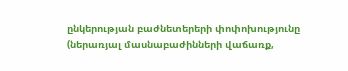ընկերության բաժնետերերի փոփոխությունը (ներառյալ մասնաբաժինների վաճառք,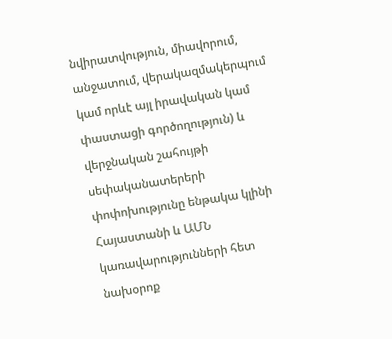նվիրատվություն, միավորում, անջատում, վերակազմակերպում կամ որևէ այլ իրավական կամ փաստացի գործողություն) և վերջնական շահույթի սեփականատերերի փոփոխությունը ենթակա կլինի Հայաստանի և ԱՄՆ կառավարությունների հետ նախօրոք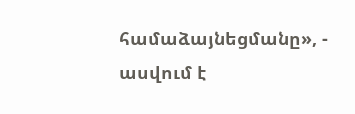համաձայնեցմանը», - ասվում է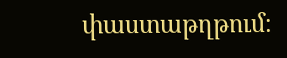փաստաթղթում։